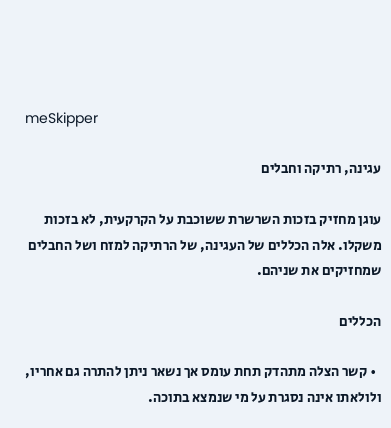meSkipper

עגינה, רתיקה וחבלים

עוגן מחזיק בזכות השרשרת ששוכבת על הקרקעית, לא בזכות משקלו. אלה הכללים של העגינה, של הרתיקה למזח ושל החבלים שמחזיקים את שניהם.

הכללים

  • קשר הצלה מתהדק תחת עומס אך נשאר ניתן להתרה גם אחריו, ולולאתו אינה נסגרת על מי שנמצא בתוכה.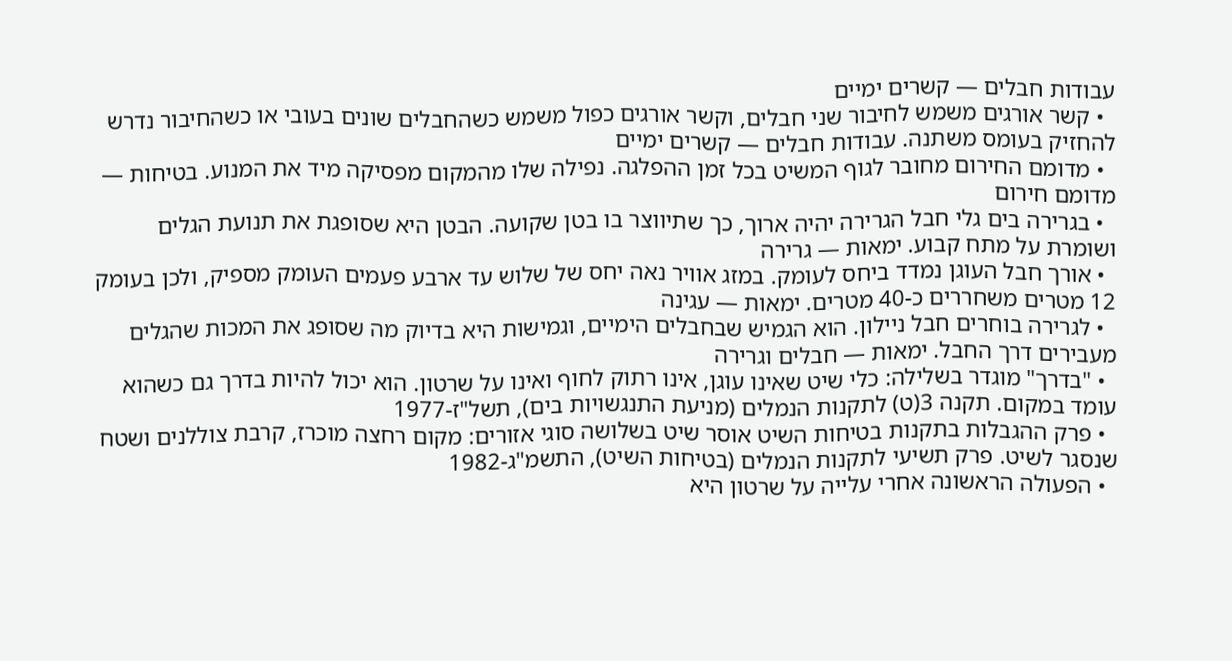עבודות חבלים — קשרים ימיים
  • קשר אורגים משמש לחיבור שני חבלים, וקשר אורגים כפול משמש כשהחבלים שונים בעובי או כשהחיבור נדרש להחזיק בעומס משתנה. עבודות חבלים — קשרים ימיים
  • מדומם החירום מחובר לגוף המשיט בכל זמן ההפלגה. נפילה שלו מהמקום מפסיקה מיד את המנוע. בטיחות — מדומם חירום
  • בגרירה בים גלי חבל הגרירה יהיה ארוך, כך שתיווצר בו בטן שקועה. הבטן היא שסופגת את תנועת הגלים ושומרת על מתח קבוע. ימאות — גרירה
  • אורך חבל העוגן נמדד ביחס לעומק. במזג אוויר נאה יחס של שלוש עד ארבע פעמים העומק מספיק, ולכן בעומק 12 מטרים משחררים כ-40 מטרים. ימאות — עגינה
  • לגרירה בוחרים חבל ניילון. הוא הגמיש שבחבלים הימיים, וגמישות היא בדיוק מה שסופג את המכות שהגלים מעבירים דרך החבל. ימאות — חבלים וגרירה
  • "בדרך" מוגדר בשלילה: כלי שיט שאינו עוגן, אינו רתוק לחוף ואינו על שרטון. הוא יכול להיות בדרך גם כשהוא עומד במקום. תקנה 3(ט) לתקנות הנמלים (מניעת התנגשויות בים), תשל"ז-1977
  • פרק ההגבלות בתקנות בטיחות השיט אוסר שיט בשלושה סוגי אזורים: מקום רחצה מוכרז, קרבת צוללנים ושטח שנסגר לשיט. פרק תשיעי לתקנות הנמלים (בטיחות השיט), התשמ"ג-1982
  • הפעולה הראשונה אחרי עלייה על שרטון היא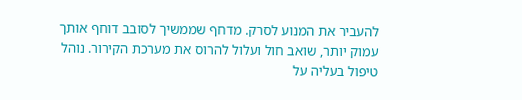להעביר את המנוע לסרק. מדחף שממשיך לסובב דוחף אותך עמוק יותר, שואב חול ועלול להרוס את מערכת הקירור. נוהל טיפול בעליה על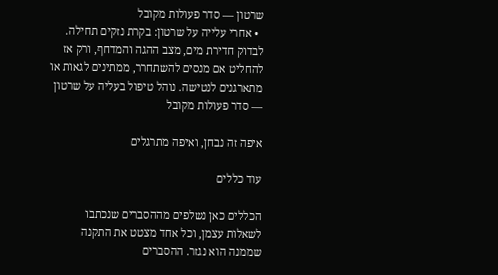שרטון — סדר פעולות מקובל
  • אחרי עלייה על שרטון: בקרת נזקים תחילה. לבדוק חדירת מים, מצב ההגה והמדחף, ורק אז להחליט אם מנסים להשתחרר, ממתינים לגאות או מתארגנים לנטישה. נוהל טיפול בעליה על שרטון — סדר פעולות מקובל

איפה זה נבחן, ואיפה מתרגלים

עוד כללים

הכללים כאן נשלפים מההסברים שנכתבו לשאלות עצמן, וכל אחד מצטט את התקנה שממנה הוא נגזר. ההסברים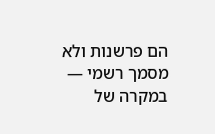הם פרשנות ולא מסמך רשמי — במקרה של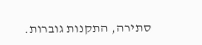סתירה, התקנות גוברות.